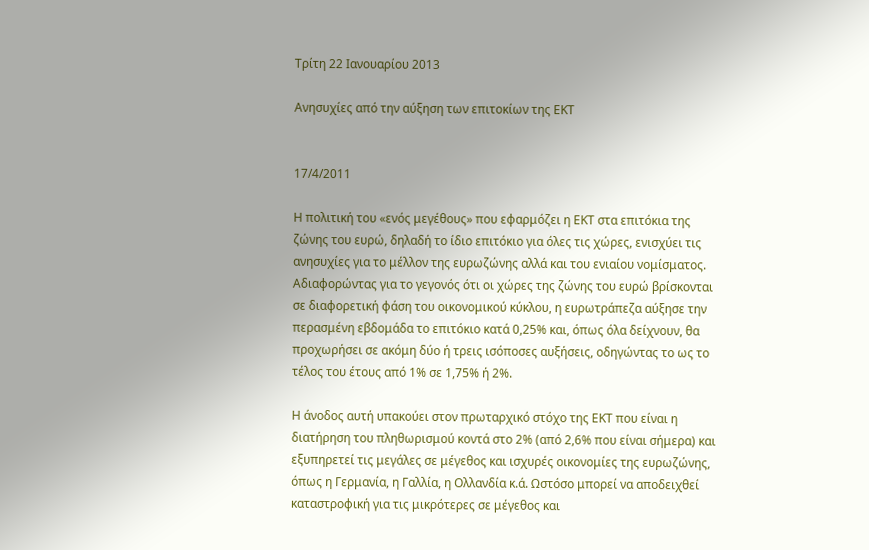Τρίτη 22 Ιανουαρίου 2013

Ανησυχίες από την αύξηση των επιτοκίων της ΕΚΤ


17/4/2011

Η πολιτική του «ενός μεγέθους» που εφαρμόζει η ΕΚΤ στα επιτόκια της ζώνης του ευρώ, δηλαδή το ίδιο επιτόκιο για όλες τις χώρες, ενισχύει τις ανησυχίες για το μέλλον της ευρωζώνης αλλά και του ενιαίου νομίσματος. Αδιαφορώντας για το γεγονός ότι οι χώρες της ζώνης του ευρώ βρίσκονται σε διαφορετική φάση του οικονομικού κύκλου, η ευρωτράπεζα αύξησε την περασμένη εβδομάδα το επιτόκιο κατά 0,25% και, όπως όλα δείχνουν, θα προχωρήσει σε ακόμη δύο ή τρεις ισόποσες αυξήσεις, οδηγώντας το ως το τέλος του έτους από 1% σε 1,75% ή 2%.

Η άνοδος αυτή υπακούει στον πρωταρχικό στόχο της ΕΚΤ που είναι η διατήρηση του πληθωρισμού κοντά στο 2% (από 2,6% που είναι σήμερα) και εξυπηρετεί τις μεγάλες σε μέγεθος και ισχυρές οικονομίες της ευρωζώνης, όπως η Γερμανία, η Γαλλία, η Ολλανδία κ.ά. Ωστόσο μπορεί να αποδειχθεί καταστροφική για τις μικρότερες σε μέγεθος και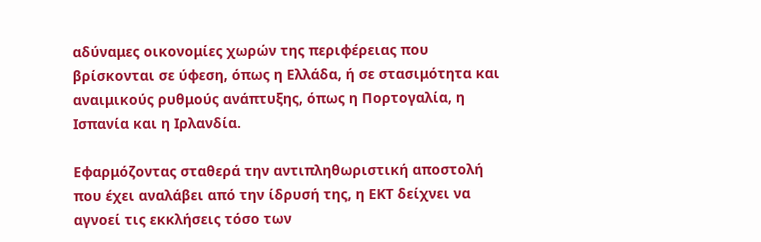αδύναμες οικονομίες χωρών της περιφέρειας που βρίσκονται σε ύφεση, όπως η Ελλάδα, ή σε στασιμότητα και αναιμικούς ρυθμούς ανάπτυξης, όπως η Πορτογαλία, η Ισπανία και η Ιρλανδία.

Εφαρμόζοντας σταθερά την αντιπληθωριστική αποστολή που έχει αναλάβει από την ίδρυσή της, η ΕΚΤ δείχνει να αγνοεί τις εκκλήσεις τόσο των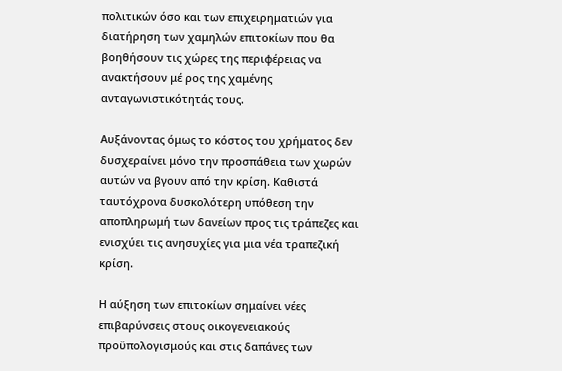πολιτικών όσο και των επιχειρηματιών για διατήρηση των χαμηλών επιτοκίων που θα βοηθήσουν τις χώρες της περιφέρειας να ανακτήσουν μέ ρος της χαμένης ανταγωνιστικότητάς τους.

Αυξάνοντας όμως το κόστος του χρήματος δεν δυσχεραίνει μόνο την προσπάθεια των χωρών αυτών να βγουν από την κρίση. Καθιστά ταυτόχρονα δυσκολότερη υπόθεση την αποπληρωμή των δανείων προς τις τράπεζες και ενισχύει τις ανησυχίες για μια νέα τραπεζική κρίση.

Η αύξηση των επιτοκίων σημαίνει νέες επιβαρύνσεις στους οικογενειακούς προϋπολογισμούς και στις δαπάνες των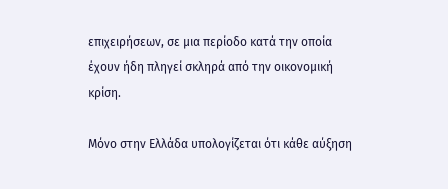επιχειρήσεων, σε μια περίοδο κατά την οποία έχουν ήδη πληγεί σκληρά από την οικονομική κρίση.

Μόνο στην Ελλάδα υπολογίζεται ότι κάθε αύξηση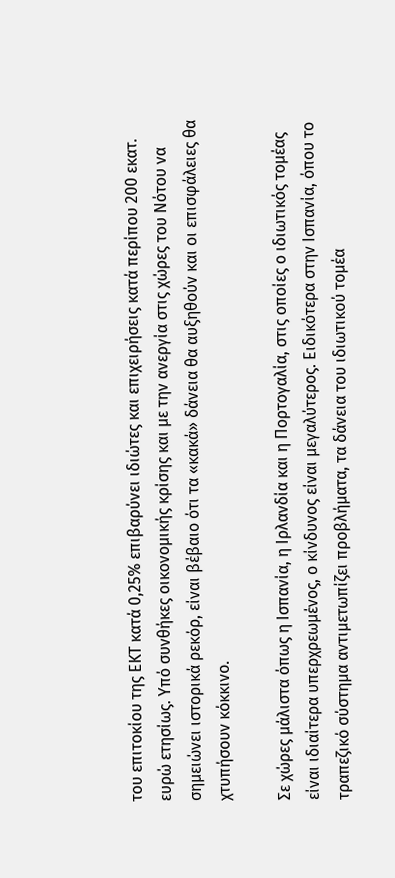του επιτοκίου της ΕΚΤ κατά 0,25% επιβαρύνει ιδιώτες και επιχειρήσεις κατά περίπου 200 εκατ. ευρώ ετησίως. Υπό συνθήκες οικονομικής κρίσης και με την ανεργία στις χώρες του Νότου να σημειώνει ιστορικά ρεκόρ, είναι βέβαιο ότι τα «κακά» δάνεια θα αυξηθούν και οι επισφάλειες θα χτυπήσουν κόκκινο.

Σε χώρες μάλιστα όπως η Ισπανία, η Ιρλανδία και η Πορτογαλία, στις οποίες ο ιδιωτικός τομέας είναι ιδιαίτερα υπερχρεωμένος, ο κίνδυνος είναι μεγαλύτερος. Ειδικότερα στην Ισπανία, όπου το τραπεζικό σύστημα αντιμετωπίζει προβλήματα, τα δάνεια του ιδιωτικού τομέα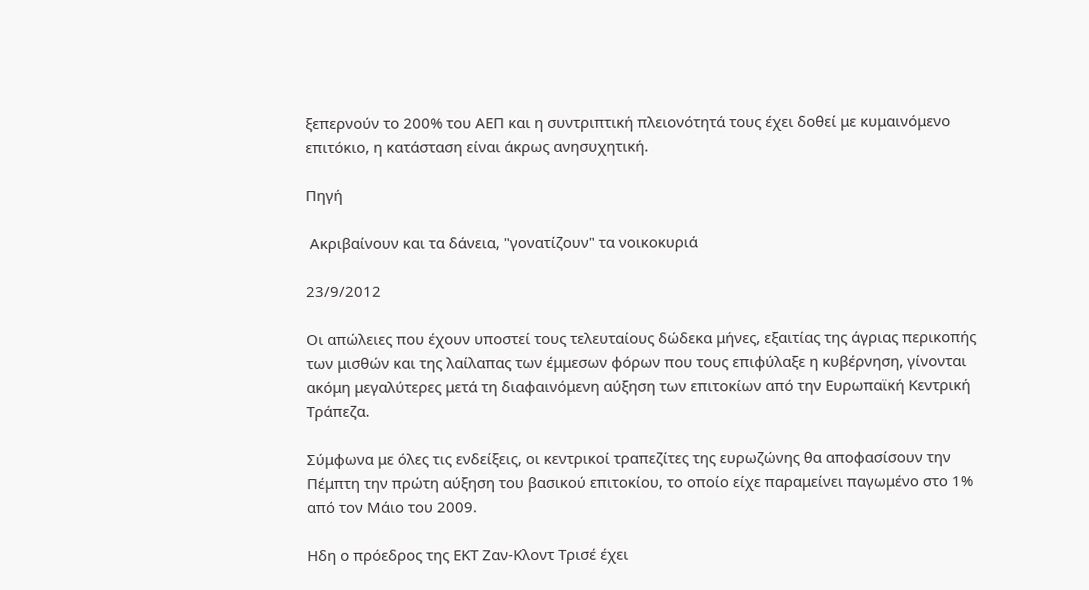ξεπερνούν το 200% του ΑΕΠ και η συντριπτική πλειονότητά τους έχει δοθεί με κυμαινόμενο επιτόκιο, η κατάσταση είναι άκρως ανησυχητική.

Πηγή

 Ακριβαίνουν και τα δάνεια, "γονατίζουν" τα νοικοκυριά

23/9/2012

Οι απώλειες που έχουν υποστεί τους τελευταίους δώδεκα μήνες, εξαιτίας της άγριας περικοπής των μισθών και της λαίλαπας των έμμεσων φόρων που τους επιφύλαξε η κυβέρνηση, γίνονται ακόμη μεγαλύτερες μετά τη διαφαινόμενη αύξηση των επιτοκίων από την Ευρωπαϊκή Κεντρική Τράπεζα.

Σύμφωνα με όλες τις ενδείξεις, οι κεντρικοί τραπεζίτες της ευρωζώνης θα αποφασίσουν την Πέμπτη την πρώτη αύξηση του βασικού επιτοκίου, το οποίο είχε παραμείνει παγωμένο στο 1% από τον Μάιο του 2009.

Ηδη ο πρόεδρος της ΕΚΤ Ζαν-Κλοντ Τρισέ έχει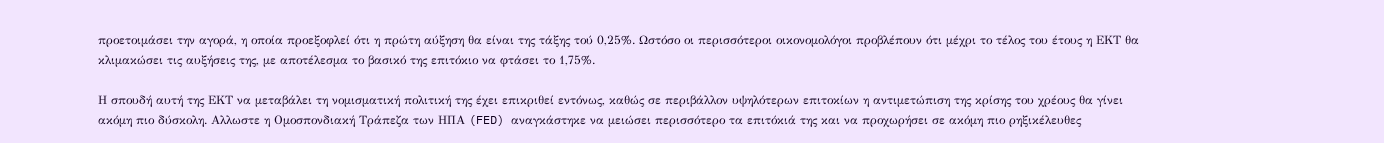προετοιμάσει την αγορά, η οποία προεξοφλεί ότι η πρώτη αύξηση θα είναι της τάξης τού 0,25%. Ωστόσο οι περισσότεροι οικονομολόγοι προβλέπουν ότι μέχρι το τέλος του έτους η ΕΚΤ θα κλιμακώσει τις αυξήσεις της, με αποτέλεσμα το βασικό της επιτόκιο να φτάσει το 1,75%.

Η σπουδή αυτή της ΕΚΤ να μεταβάλει τη νομισματική πολιτική της έχει επικριθεί εντόνως, καθώς σε περιβάλλον υψηλότερων επιτοκίων η αντιμετώπιση της κρίσης του χρέους θα γίνει ακόμη πιο δύσκολη. Αλλωστε η Ομοσπονδιακή Τράπεζα των ΗΠΑ (FED) αναγκάστηκε να μειώσει περισσότερο τα επιτόκιά της και να προχωρήσει σε ακόμη πιο ρηξικέλευθες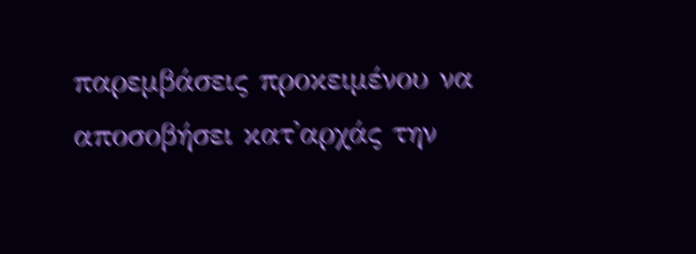παρεμβάσεις προκειμένου να αποσοβήσει κατ'αρχάς την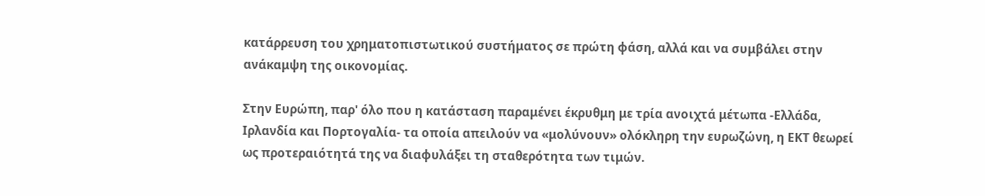κατάρρευση του χρηματοπιστωτικού συστήματος σε πρώτη φάση, αλλά και να συμβάλει στην ανάκαμψη της οικονομίας.

Στην Ευρώπη, παρ' όλο που η κατάσταση παραμένει έκρυθμη με τρία ανοιχτά μέτωπα -Ελλάδα, Ιρλανδία και Πορτογαλία- τα οποία απειλούν να «μολύνουν» ολόκληρη την ευρωζώνη, η ΕΚΤ θεωρεί ως προτεραιότητά της να διαφυλάξει τη σταθερότητα των τιμών.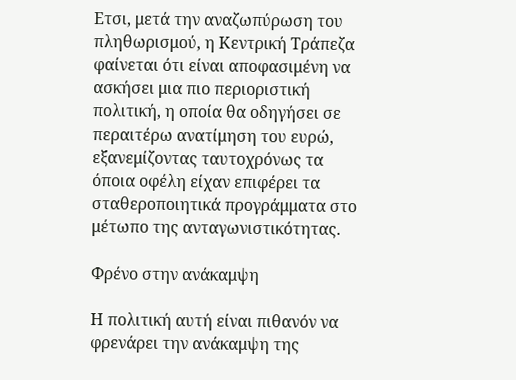Ετσι, μετά την αναζωπύρωση του πληθωρισμού, η Κεντρική Τράπεζα φαίνεται ότι είναι αποφασιμένη να ασκήσει μια πιο περιοριστική πολιτική, η οποία θα οδηγήσει σε περαιτέρω ανατίμηση του ευρώ, εξανεμίζοντας ταυτοχρόνως τα όποια οφέλη είχαν επιφέρει τα σταθεροποιητικά προγράμματα στο μέτωπο της ανταγωνιστικότητας.

Φρένο στην ανάκαμψη

Η πολιτική αυτή είναι πιθανόν να φρενάρει την ανάκαμψη της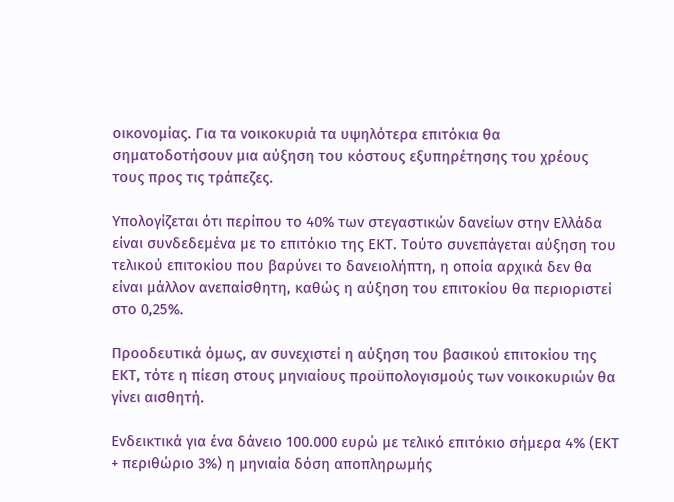οικονομίας. Για τα νοικοκυριά τα υψηλότερα επιτόκια θα σηματοδοτήσουν μια αύξηση του κόστους εξυπηρέτησης του χρέους τους προς τις τράπεζες.

Υπολογίζεται ότι περίπου το 40% των στεγαστικών δανείων στην Ελλάδα είναι συνδεδεμένα με το επιτόκιο της ΕΚΤ. Τούτο συνεπάγεται αύξηση του τελικού επιτοκίου που βαρύνει το δανειολήπτη, η οποία αρχικά δεν θα είναι μάλλον ανεπαίσθητη, καθώς η αύξηση του επιτοκίου θα περιοριστεί στο 0,25%.

Προοδευτικά όμως, αν συνεχιστεί η αύξηση του βασικού επιτοκίου της ΕΚΤ, τότε η πίεση στους μηνιαίους προϋπολογισμούς των νοικοκυριών θα γίνει αισθητή.

Ενδεικτικά για ένα δάνειο 100.000 ευρώ με τελικό επιτόκιο σήμερα 4% (ΕΚΤ + περιθώριο 3%) η μηνιαία δόση αποπληρωμής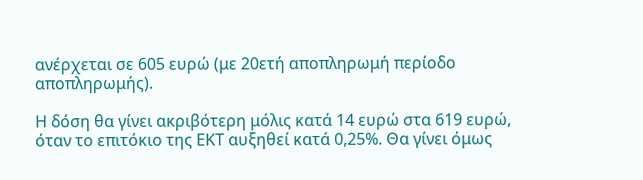ανέρχεται σε 605 ευρώ (με 20ετή αποπληρωμή περίοδο αποπληρωμής).

Η δόση θα γίνει ακριβότερη μόλις κατά 14 ευρώ στα 619 ευρώ, όταν το επιτόκιο της ΕΚΤ αυξηθεί κατά 0,25%. Θα γίνει όμως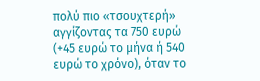πολύ πιο «τσουχτερή» αγγίζοντας τα 750 ευρώ (+45 ευρώ το μήνα ή 540 ευρώ το χρόνο), όταν το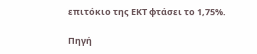επιτόκιο της ΕΚΤ φτάσει το 1,75%.

Πηγή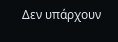Δεν υπάρχουν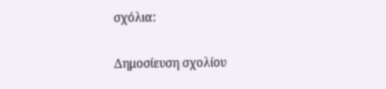σχόλια:

Δημοσίευση σχολίου